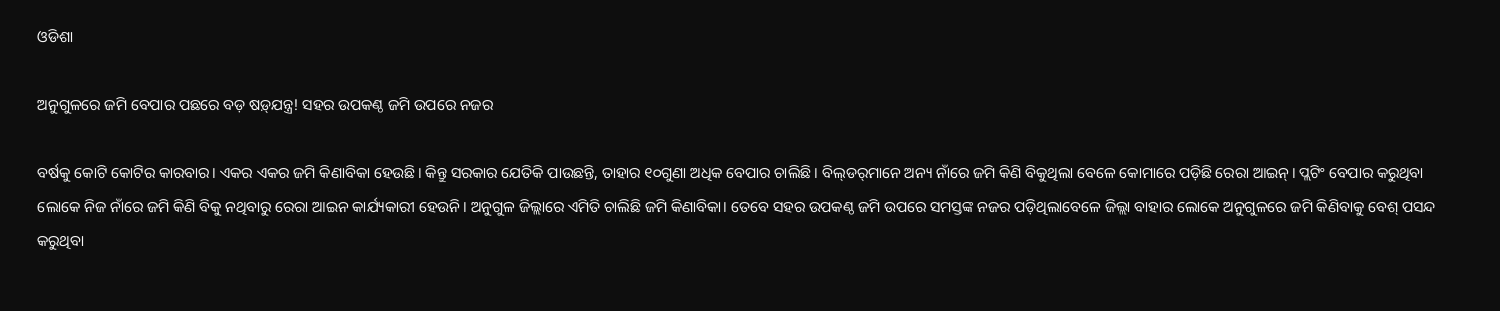ଓଡିଶା

ଅନୁଗୁଳରେ ଜମି ‌ବେପାର ପଛ‌ରେ ବଡ଼ ଷଡ଼୍‌ଯନ୍ତ୍ର! ସହର ଉପକଣ୍ଠ ଜମି ଉପରେ ନଜର

ବର୍ଷକୁ କୋଟି କୋଟିର କାରବାର। ଏକର ଏକର ଜମି କିଣାବିକା ହେଉଛି। କିନ୍ତୁ ସରକାର ଯେତିକି ପାଉଛନ୍ତି, ତାହାର ୧୦ଗୁଣା ଅଧିକ ବେପାର ଚାଲିଛି। ବିଲ୍‌ଡର୍‌ମାନେ ଅନ୍ୟ ନାଁରେ ଜମି କିଣି ବିକୁଥିଲା ବେଳେ କୋମାରେ ପଡ଼ିଛି ରେରା ଆଇନ୍‌। ପ୍ଲଟିଂ ବେପାର କରୁଥିବା ଲୋକେ ନିଜ ନାଁରେ ଜମି କିଣି ବିକୁ ନଥିବାରୁ ରେରା ଆଇନ କାର୍ଯ୍ୟକାରୀ ହେଉନି। ଅନୁଗୁଳ ଜିଲ୍ଲାରେ ଏମିତି ଚାଲିଛି ଜମି କିଣାବିକା। ତେବେ ସହର ଉପକଣ୍ଠ ଜମି ଉପରେ ସମସ୍ତଙ୍କ ନଜର ପଡ଼ିଥିଲାବେଳେ ଜିଲ୍ଲା ବାହାର ଲୋକେ ଅନୁଗୁଳରେ ଜମି କିଣିବାକୁ ବେଶ୍‌ ପସନ୍ଦ କରୁଥିବା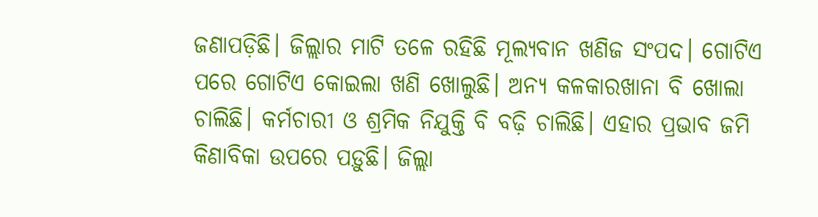ଜଣାପଡ଼ିଛି। ଜିଲ୍ଲାର ମାଟି ତ‌ଳେ ରହିଛି ମୂଲ୍ୟବାନ ଖଣିଜ ସଂପଦ। ଗୋଟିଏ ପରେ ଗୋଟିଏ କୋଇଲା ଖଣି ଖୋଲୁଛି। ଅନ୍ୟ କଳକାରଖାନା ବି ଖୋଲା ଚାଲିଛି। କର୍ମଚାରୀ ଓ ଶ୍ରମିକ ନିଯୁକ୍ତି ବି ବଢ଼ି ଚାଲିଛି। ଏହାର ପ୍ରଭାବ ଜମି କିଣାବିକା ଉପ‌ରେ ପଡ଼ୁଛି। ଜିଲ୍ଲା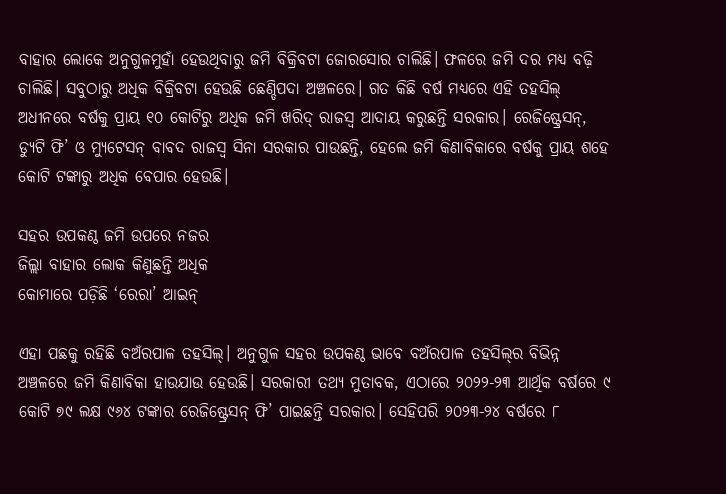ବାହାର ଲୋକେ ଅନୁଗୁଳମୁହାଁ ହେଉଥିବାରୁ ଜମି ବିକ୍ରିବଟା ଜୋରସୋର ଚାଲିଛି। ଫଳରେ ଜମି ଦର ମଧ୍ୟ ବଢ଼ି ଚାଲିଛି। ସବୁଠାରୁ ଅଧିକ ବିକ୍ରିବଟା ହେଉଛି ଛେଣ୍ଡିପଦା ଅଞ୍ଚଳରେ। ଗତ କିଛି ବର୍ଷ ମଧ୍ୟରେ ଏହି ତହସିଲ୍‌ ଅଧୀନରେ ବର୍ଷକୁ ପ୍ର‌ାୟ ୧୦ କୋଟିରୁ ଅଧିକ ଜମି ଖରିଦ୍‌ ରାଜସ୍ବ ଆଦାୟ କରୁଛନ୍ତି ସରକାର। ରେଜିଷ୍ଟ୍ରେସନ୍, ଡ୍ୟୁଟି ଫି’ ଓ ମ୍ୟୁଟେସନ୍‌ ବାବଦ ରାଜସ୍ବ ସିନା ସରକାର ପାଉଛନ୍ତି, ହେଲେ ଜମି କିଣାବିକାରେ ବର୍ଷକୁ ‌ପ୍ରାୟ ଶହେ କୋଟି ଟଙ୍କାରୁ ଅଧିକ ବେପାର ହେଉଛି।

ସହର ଉପକଣ୍ଠ ଜମି ଉପରେ ନଜର
ଜିଲ୍ଲା ବାହାର ଲୋକ କିଣୁଛନ୍ତି ଅଧିକ
କୋମାରେ ପଡ଼ିଛି ‘ରେରା’ ଆଇନ୍‌

ଏହା ପଛକୁ ରହିଛି ବଅଁରପାଳ ତହସିଲ୍‌। ଅନୁଗୁଳ ସହର ଉପକଣ୍ଠ ଭାବେ ବଅଁରପାଳ ତହସିଲ୍‌ର ବିଭିନ୍ନ ଅଞ୍ଚଳରେ ଜମି କିଣାବିକା ହାଉଯାଉ ହେଉଛି। ସରକାରୀ ତଥ୍ୟ ମୁତାବକ, ଏଠାରେ ୨୦୨୨-୨୩ ଆର୍ଥିକ ବର୍ଷରେ ୯ କୋଟି ୭୯ ଲକ୍ଷ ୯୬୪ ଟଙ୍କାର ରେଜିଷ୍ଟ୍ରେସନ୍ ଫି’ ପାଇଛନ୍ତି ସରକାର। ସେହିପରି ୨୦୨୩-୨୪ ବର୍ଷରେ ୮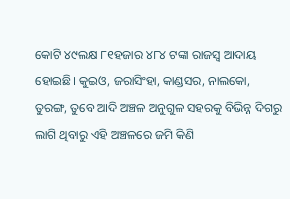କୋଟି ୪୯ଲକ୍ଷ ୮୧ହଜାର ୪୮୪ ଟଙ୍କା ରାଜସ୍ବ ଆଦାୟ ହୋଇଛି। କୁଇଓ, ଜରାସିଂହା, କାଣ୍ଡସର, ନାଲକୋ, ତୁରଙ୍ଗ, ତୁବେ ଆଦି ଅଞ୍ଚଳ ଅନୁଗୁଳ ସହରକୁ ବିଭିନ୍ନ ଦିଗରୁ ଲାଗି ଥିବାରୁ ଏହି ଅଞ୍ଚଳରେ ଜମି କିଣି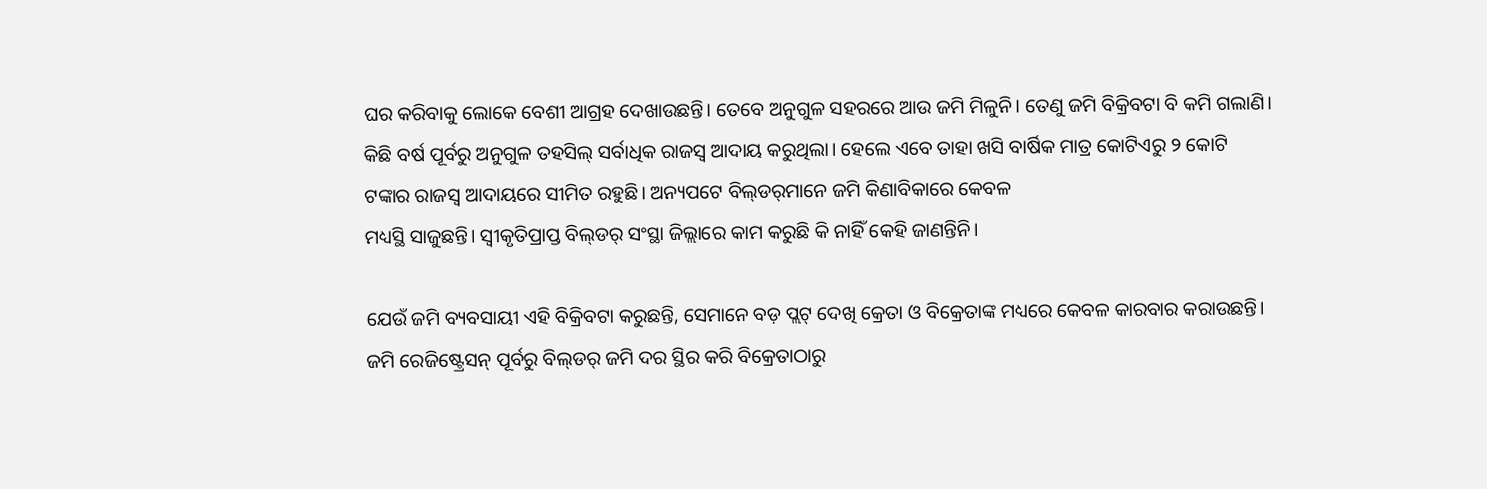ଘର କରିବାକୁ ଲୋକେ ବେଶୀ ଆଗ୍ରହ ଦେଖାଉଛନ୍ତି। ତେବେ ଅନୁଗୁଳ ସହରରେ ଆଉ ଜମି ମିଳୁନି। ତେଣୁ ଜମି ବିକ୍ରିବଟା ବି କମି ଗଲାଣି। କିଛି ବର୍ଷ ପୂର୍ବରୁ ଅନୁଗୁଳ ତହସିଲ୍‌ ସର୍ବାଧିକ ରାଜସ୍ବ ଆଦାୟ କରୁଥିଲା। ହେଲେ ଏବେ ତାହା ଖସି ବାର୍ଷିକ ମାତ୍ର କୋଟିଏରୁ ୨ କୋଟି ଟଙ୍କାର ରାଜସ୍ବ ଆଦାୟରେ ସୀମିତ ରହୁଛି। ଅନ୍ୟପଟେ ବିଲ୍‌ଡର୍‌ମାନେ ଜମି କିଣାବିକାରେ କେବଳ
ମଧ୍ୟସ୍ଥି ସାଜୁଛନ୍ତି। ସ୍ବୀକୃତିପ୍ରାପ୍ତ ବିଲ୍‌ଡର୍‌ ସଂସ୍ଥା ଜିଲ୍ଲାରେ କାମ କରୁଛି କି ନାହିଁ ‌କେହି ଜାଣନ୍ତିନି।

ଯେଉଁ ଜମି ବ୍ୟବସାୟୀ ଏହି ବିକ୍ରିବଟା କରୁଛନ୍ତି, ସେମାନେ ବଡ଼ ପ୍ଲଟ୍‌ ଦେଖି କ୍ରେତା ଓ ବିକ୍ରେତାଙ୍କ ମଧ୍ୟରେ କେବଳ କାରବାର କରାଉଛନ୍ତି। ଜମି ରେଜିଷ୍ଟ୍ରେସନ୍ ପୂର୍ବରୁ ବିଲ୍‌ଡର୍‌ ଜମି ଦର ସ୍ଥିର କରି ବିକ୍ରେତାଠାରୁ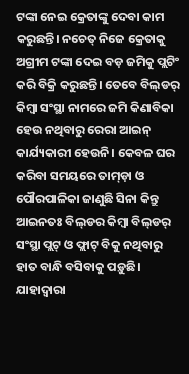ଟଙ୍କା ‌ନେଇ କ୍ରେତାଙ୍କୁ ଦେବା କାମ କରୁଛନ୍ତି। ନଚେତ୍‌ ନିଜେ କ୍ରେତାକୁ ଅଗ୍ରୀମ ଟଙ୍କା ଦେଇ ବଡ଼ ଜମିକୁ ପ୍ଲଟିଂ କରି ବିକ୍ରି କରୁଛନ୍ତି। ତେବେ ବିଲ୍‌ଡର୍‌ କିମ୍ବା ସଂସ୍ଥା ନାମରେ ଜମି କିଣାବିକା ହେଉ ନଥିବାରୁ ରେରା ଆଇନ୍ କାର୍ଯ୍ୟକାରୀ ହେଉନି। କେବଳ ଘର କରିବା ସମୟରେ ତାମ୍‌ଡ଼ା ଓ ପୌରପାଳିକା ଜାଣୁଛି ସିନା କିନ୍ତୁ ଆଇନତଃ ବିଲ୍‌ଡର କିମ୍ବା ବିଲ୍‌ଡର୍‌ ସଂସ୍ଥା ପ୍ଲଟ୍‌ ଓ ଫ୍ଲାଟ୍‌ ବିକୁ ନଥିବାରୁ ହାତ ବାନ୍ଧି ବସିବାକୁ ପଡ଼ୁଛି। ଯାହାଦ୍ବାରା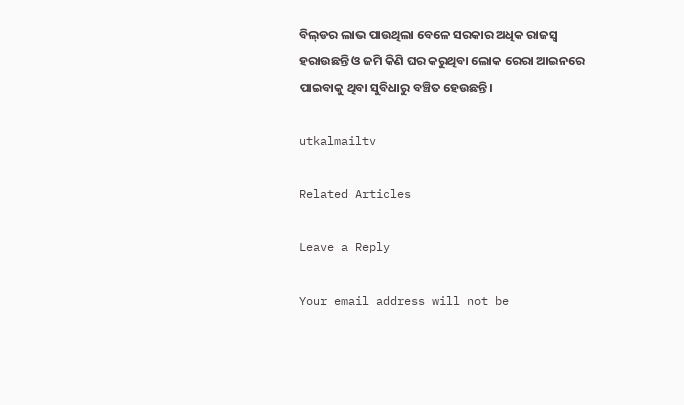ବିଲ୍‌ଡର ଲାଭ ପାଉଥିଲା ‌ବେଳେ ସରକାର ଅଧିକ ରାଜସ୍ବ ହରାଉଛନ୍ତି ଓ ଜମି କିଣି ଘର କରୁଥିବା ଲୋକ ରେରା ଆଇନରେ ପାଇବାକୁ ଥିବା ସୁବିଧାରୁ ବଞ୍ଚିତ ହେଉଛନ୍ତି।

utkalmailtv

Related Articles

Leave a Reply

Your email address will not be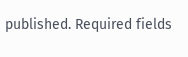published. Required fields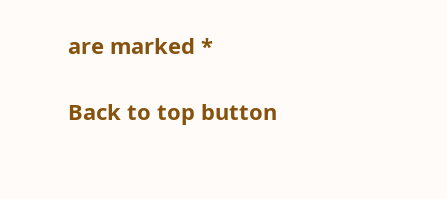are marked *

Back to top button